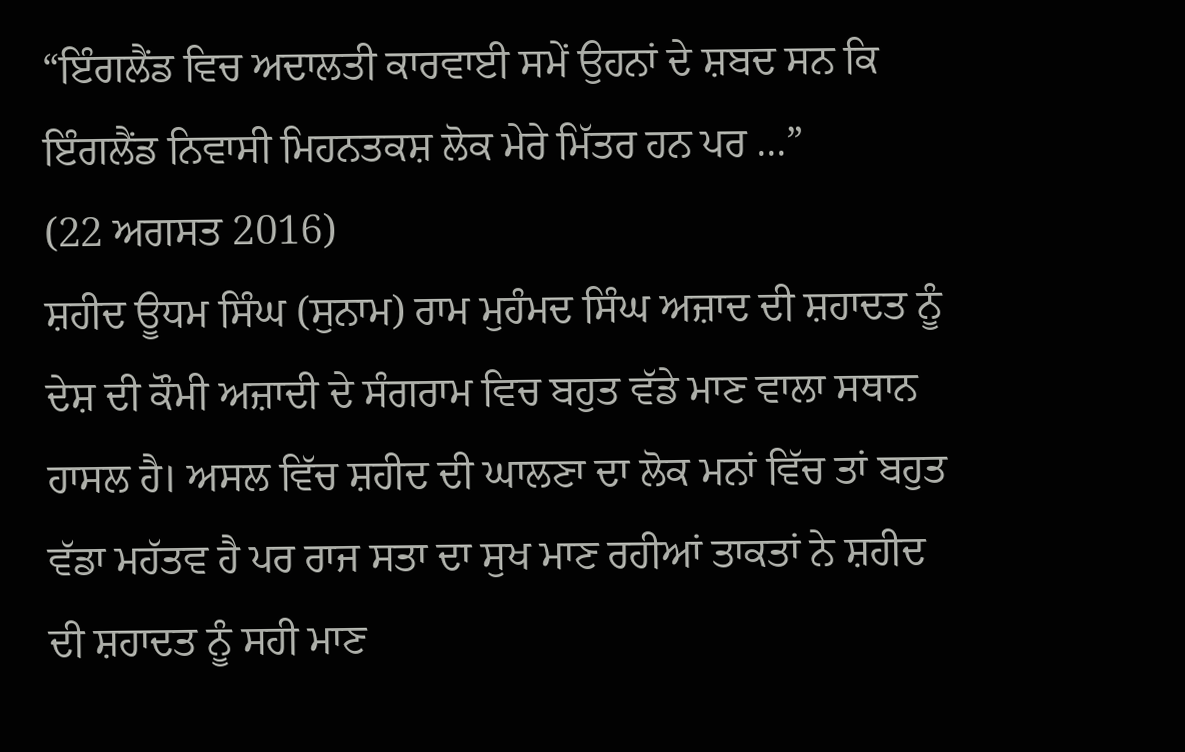“ਇੰਗਲੈਂਡ ਵਿਚ ਅਦਾਲਤੀ ਕਾਰਵਾਈ ਸਮੇਂ ਉਹਨਾਂ ਦੇ ਸ਼ਬਦ ਸਨ ਕਿ ਇੰਗਲੈਂਡ ਨਿਵਾਸੀ ਮਿਹਨਤਕਸ਼ ਲੋਕ ਮੇਰੇ ਮਿੱਤਰ ਹਨ ਪਰ ...”
(22 ਅਗਸਤ 2016)
ਸ਼ਹੀਦ ਊਧਮ ਸਿੰਘ (ਸੁਨਾਮ) ਰਾਮ ਮੁਹੰਮਦ ਸਿੰਘ ਅਜ਼ਾਦ ਦੀ ਸ਼ਹਾਦਤ ਨੂੰ ਦੇਸ਼ ਦੀ ਕੌਮੀ ਅਜ਼ਾਦੀ ਦੇ ਸੰਗਰਾਮ ਵਿਚ ਬਹੁਤ ਵੱਡੇ ਮਾਣ ਵਾਲਾ ਸਥਾਨ ਹਾਸਲ ਹੈ। ਅਸਲ ਵਿੱਚ ਸ਼ਹੀਦ ਦੀ ਘਾਲਣਾ ਦਾ ਲੋਕ ਮਨਾਂ ਵਿੱਚ ਤਾਂ ਬਹੁਤ ਵੱਡਾ ਮਹੱਤਵ ਹੈ ਪਰ ਰਾਜ ਸਤਾ ਦਾ ਸੁਖ ਮਾਣ ਰਹੀਆਂ ਤਾਕਤਾਂ ਨੇ ਸ਼ਹੀਦ ਦੀ ਸ਼ਹਾਦਤ ਨੂੰ ਸਹੀ ਮਾਣ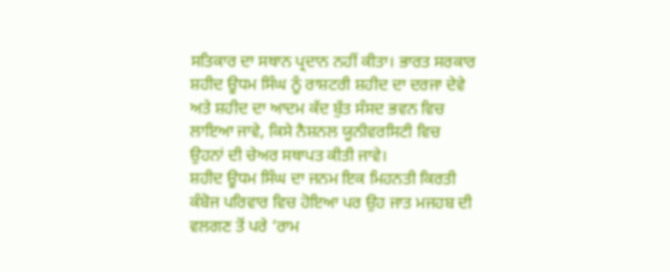ਸਤਿਕਾਰ ਦਾ ਸਥਾਨ ਪ੍ਰਦਾਨ ਨਹੀਂ ਕੀਤਾ। ਭਾਰਤ ਸਰਕਾਰ ਸ਼ਹੀਦ ਊਧਮ ਸਿੰਘ ਨੂੰ ਰਾਸ਼ਟਰੀ ਸ਼ਹੀਦ ਦਾ ਦਰਜਾ ਦੇਵੇ ਅਤੇ ਸ਼ਹੀਦ ਦਾ ਆਦਮ ਕੱਦ ਬੁੱਤ ਸੰਸਦ ਭਵਨ ਵਿਚ ਲਾਇਆ ਜਾਵੇ, ਕਿਸੇ ਨੈਸ਼ਨਲ ਯੂਨੀਵਰਸਿਟੀ ਵਿਚ ਉਹਨਾਂ ਦੀ ਚੇਅਰ ਸਥਾਪਤ ਕੀਤੀ ਜਾਵੇ।
ਸ਼ਹੀਦ ਊਧਮ ਸਿੰਘ ਦਾ ਜਨਮ ਇਕ ਮਿਹਨਤੀ ਕਿਰਤੀ ਕੰਬੋਜ ਪਰਿਵਾਰ ਵਿਚ ਹੋਇਆ ਪਰ ਉਹ ਜਾਤ ਮਜਹਬ ਦੀ ਵਲਗਣ ਤੋਂ ਪਰੇ ‘ਰਾਮ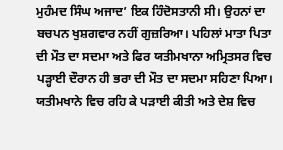ਮੁਹੰਮਦ ਸਿੰਘ ਅਜਾਦ’ ਇਕ ਹਿੰਦੋਸਤਾਨੀ ਸੀ। ਉਹਨਾਂ ਦਾ ਬਚਪਨ ਖੁਸ਼ਗਵਾਰ ਨਹੀਂ ਗੁਜ਼ਰਿਆ। ਪਹਿਲਾਂ ਮਾਤਾ ਪਿਤਾ ਦੀ ਮੌਤ ਦਾ ਸਦਮਾ ਅਤੇ ਫਿਰ ਯਤੀਮਖਾਨਾ ਅਮ੍ਰਿਤਸਰ ਵਿਚ ਪੜ੍ਹਾਈ ਦੌਰਾਨ ਹੀ ਭਰਾ ਦੀ ਮੌਤ ਦਾ ਸਦਮਾ ਸਹਿਣਾ ਪਿਆ। ਯਤੀਮਖਾਨੇ ਵਿਚ ਰਹਿ ਕੇ ਪੜਾਈ ਕੀਤੀ ਅਤੇ ਦੇਸ਼ ਵਿਚ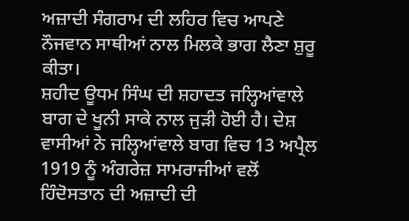ਅਜ਼ਾਦੀ ਸੰਗਰਾਮ ਦੀ ਲਹਿਰ ਵਿਚ ਆਪਣੇ ਨੌਜਵਾਨ ਸਾਥੀਆਂ ਨਾਲ ਮਿਲਕੇ ਭਾਗ ਲੈਣਾ ਸ਼ੁਰੂ ਕੀਤਾ।
ਸ਼ਹੀਦ ਊਧਮ ਸਿੰਘ ਦੀ ਸ਼ਹਾਦਤ ਜਲ੍ਹਿਆਂਵਾਲੇ ਬਾਗ ਦੇ ਖੂਨੀ ਸਾਕੇ ਨਾਲ ਜੁੜੀ ਹੋਈ ਹੈ। ਦੇਸ਼ ਵਾਸੀਆਂ ਨੇ ਜਲ੍ਹਿਆਂਵਾਲੇ ਬਾਗ ਵਿਚ 13 ਅਪ੍ਰੈਲ 1919 ਨੂੰ ਅੰਗਰੇਜ਼ ਸਾਮਰਾਜੀਆਂ ਵਲੋਂ ਹਿੰਦੋਸਤਾਨ ਦੀ ਅਜ਼ਾਦੀ ਦੀ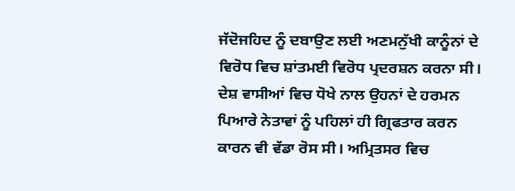ਜੱਦੋਜਹਿਦ ਨੂੰ ਦਬਾਉਣ ਲਈ ਅਣਮਨੁੱਖੀ ਕਾਨੂੰਨਾਂ ਦੇ ਵਿਰੋਧ ਵਿਚ ਸ਼ਾਂਤਮਈ ਵਿਰੋਧ ਪ੍ਰਦਰਸ਼ਨ ਕਰਨਾ ਸੀ। ਦੇਸ਼ ਵਾਸੀਆਂ ਵਿਚ ਧੋਖੇ ਨਾਲ ਉਹਨਾਂ ਦੇ ਹਰਮਨ ਪਿਆਰੇ ਨੇਤਾਵਾਂ ਨੂੰ ਪਹਿਲਾਂ ਹੀ ਗ੍ਰਿਫਤਾਰ ਕਰਨ ਕਾਰਨ ਵੀ ਵੱਡਾ ਰੋਸ ਸੀ। ਅਮ੍ਰਿਤਸਰ ਵਿਚ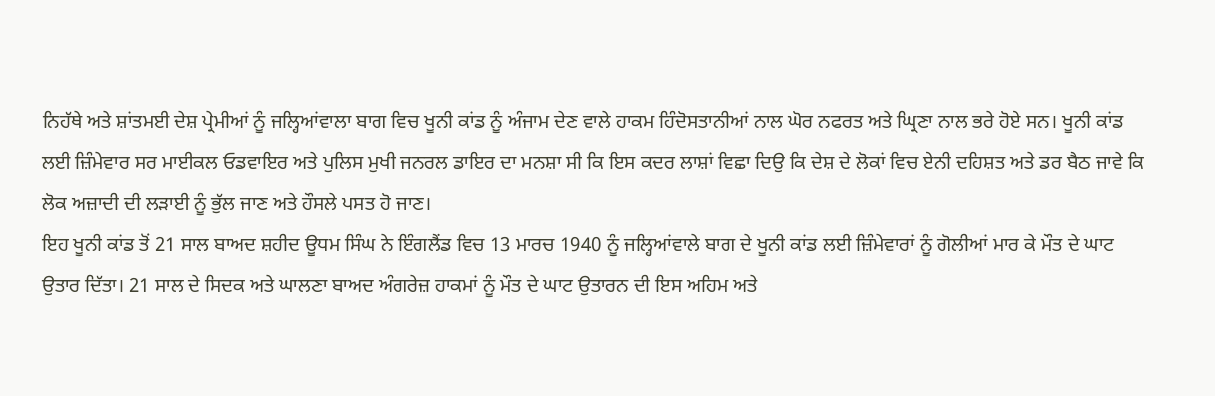ਨਿਹੱਥੇ ਅਤੇ ਸ਼ਾਂਤਮਈ ਦੇਸ਼ ਪ੍ਰੇਮੀਆਂ ਨੂੰ ਜਲ੍ਹਿਆਂਵਾਲਾ ਬਾਗ ਵਿਚ ਖੂਨੀ ਕਾਂਡ ਨੂੰ ਅੰਜਾਮ ਦੇਣ ਵਾਲੇ ਹਾਕਮ ਹਿੰਦੋਸਤਾਨੀਆਂ ਨਾਲ ਘੋਰ ਨਫਰਤ ਅਤੇ ਘ੍ਰਿਣਾ ਨਾਲ ਭਰੇ ਹੋਏ ਸਨ। ਖੂਨੀ ਕਾਂਡ ਲਈ ਜ਼ਿੰਮੇਵਾਰ ਸਰ ਮਾਈਕਲ ਓਡਵਾਇਰ ਅਤੇ ਪੁਲਿਸ ਮੁਖੀ ਜਨਰਲ ਡਾਇਰ ਦਾ ਮਨਸ਼ਾ ਸੀ ਕਿ ਇਸ ਕਦਰ ਲਾਸ਼ਾਂ ਵਿਛਾ ਦਿਉ ਕਿ ਦੇਸ਼ ਦੇ ਲੋਕਾਂ ਵਿਚ ਏਨੀ ਦਹਿਸ਼ਤ ਅਤੇ ਡਰ ਬੈਠ ਜਾਵੇ ਕਿ ਲੋਕ ਅਜ਼ਾਦੀ ਦੀ ਲੜਾਈ ਨੂੰ ਭੁੱਲ ਜਾਣ ਅਤੇ ਹੌਸਲੇ ਪਸਤ ਹੋ ਜਾਣ।
ਇਹ ਖੂਨੀ ਕਾਂਡ ਤੋਂ 21 ਸਾਲ ਬਾਅਦ ਸ਼ਹੀਦ ਊਧਮ ਸਿੰਘ ਨੇ ਇੰਗਲੈਂਡ ਵਿਚ 13 ਮਾਰਚ 1940 ਨੂੰ ਜਲ੍ਹਿਆਂਵਾਲੇ ਬਾਗ ਦੇ ਖੂਨੀ ਕਾਂਡ ਲਈ ਜ਼ਿੰਮੇਵਾਰਾਂ ਨੂੰ ਗੋਲੀਆਂ ਮਾਰ ਕੇ ਮੌਤ ਦੇ ਘਾਟ ਉਤਾਰ ਦਿੱਤਾ। 21 ਸਾਲ ਦੇ ਸਿਦਕ ਅਤੇ ਘਾਲਣਾ ਬਾਅਦ ਅੰਗਰੇਜ਼ ਹਾਕਮਾਂ ਨੂੰ ਮੌਤ ਦੇ ਘਾਟ ਉਤਾਰਨ ਦੀ ਇਸ ਅਹਿਮ ਅਤੇ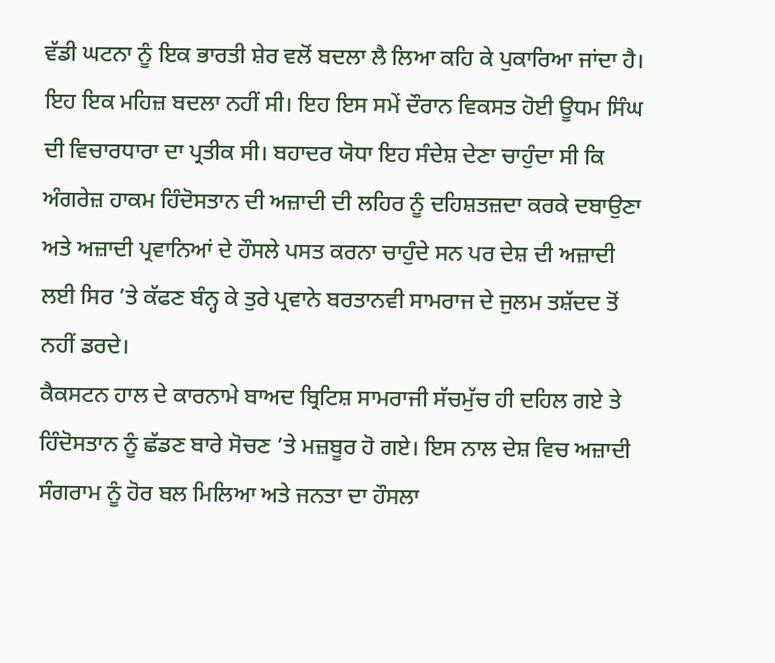ਵੱਡੀ ਘਟਨਾ ਨੂੰ ਇਕ ਭਾਰਤੀ ਸ਼ੇਰ ਵਲੋਂ ਬਦਲਾ ਲੈ ਲਿਆ ਕਹਿ ਕੇ ਪੁਕਾਰਿਆ ਜਾਂਦਾ ਹੈ। ਇਹ ਇਕ ਮਹਿਜ਼ ਬਦਲਾ ਨਹੀਂ ਸੀ। ਇਹ ਇਸ ਸਮੇਂ ਦੌਰਾਨ ਵਿਕਸਤ ਹੋਈ ਊਧਮ ਸਿੰਘ ਦੀ ਵਿਚਾਰਧਾਰਾ ਦਾ ਪ੍ਰਤੀਕ ਸੀ। ਬਹਾਦਰ ਯੋਧਾ ਇਹ ਸੰਦੇਸ਼ ਦੇਣਾ ਚਾਹੁੰਦਾ ਸੀ ਕਿ ਅੰਗਰੇਜ਼ ਹਾਕਮ ਹਿੰਦੋਸਤਾਨ ਦੀ ਅਜ਼ਾਦੀ ਦੀ ਲਹਿਰ ਨੂੰ ਦਹਿਸ਼ਤਜ਼ਦਾ ਕਰਕੇ ਦਬਾਉਣਾ ਅਤੇ ਅਜ਼ਾਦੀ ਪ੍ਰਵਾਨਿਆਂ ਦੇ ਹੌਸਲੇ ਪਸਤ ਕਰਨਾ ਚਾਹੁੰਦੇ ਸਨ ਪਰ ਦੇਸ਼ ਦੀ ਅਜ਼ਾਦੀ ਲਈ ਸਿਰ ’ਤੇ ਕੱਫਣ ਬੰਨ੍ਹ ਕੇ ਤੁਰੇ ਪ੍ਰਵਾਨੇ ਬਰਤਾਨਵੀ ਸਾਮਰਾਜ ਦੇ ਜੁਲਮ ਤਸ਼ੱਦਦ ਤੋਂ ਨਹੀਂ ਡਰਦੇ।
ਕੈਕਸਟਨ ਹਾਲ ਦੇ ਕਾਰਨਾਮੇ ਬਾਅਦ ਬ੍ਰਿਟਿਸ਼ ਸਾਮਰਾਜੀ ਸੱਚਮੁੱਚ ਹੀ ਦਹਿਲ ਗਏ ਤੇ ਹਿੰਦੋਸਤਾਨ ਨੂੰ ਛੱਡਣ ਬਾਰੇ ਸੋਚਣ ’ਤੇ ਮਜ਼ਬੂਰ ਹੋ ਗਏ। ਇਸ ਨਾਲ ਦੇਸ਼ ਵਿਚ ਅਜ਼ਾਦੀ ਸੰਗਰਾਮ ਨੂੰ ਹੋਰ ਬਲ ਮਿਲਿਆ ਅਤੇ ਜਨਤਾ ਦਾ ਹੌਸਲਾ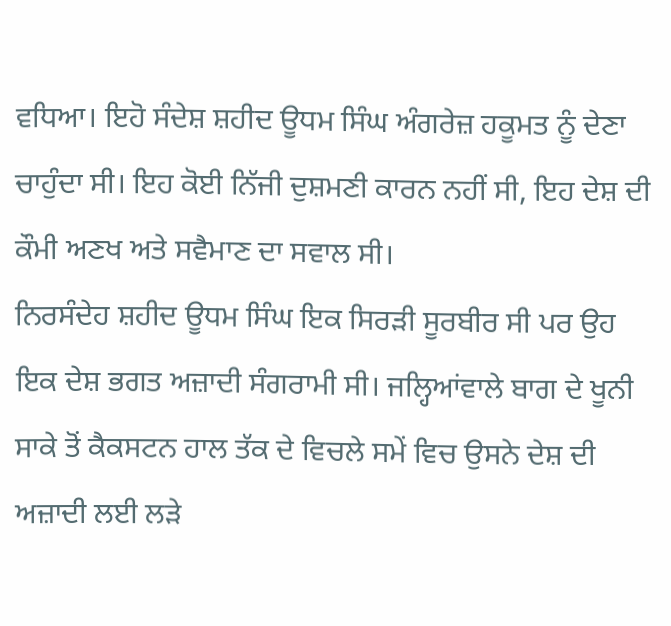ਵਧਿਆ। ਇਹੋ ਸੰਦੇਸ਼ ਸ਼ਹੀਦ ਊਧਮ ਸਿੰਘ ਅੰਗਰੇਜ਼ ਹਕੂਮਤ ਨੂੰ ਦੇਣਾ ਚਾਹੁੰਦਾ ਸੀ। ਇਹ ਕੋਈ ਨਿੱਜੀ ਦੁਸ਼ਮਣੀ ਕਾਰਨ ਨਹੀਂ ਸੀ, ਇਹ ਦੇਸ਼ ਦੀ ਕੌਮੀ ਅਣਖ ਅਤੇ ਸਵੈਮਾਣ ਦਾ ਸਵਾਲ ਸੀ।
ਨਿਰਸੰਦੇਹ ਸ਼ਹੀਦ ਊਧਮ ਸਿੰਘ ਇਕ ਸਿਰੜੀ ਸੂਰਬੀਰ ਸੀ ਪਰ ਉਹ ਇਕ ਦੇਸ਼ ਭਗਤ ਅਜ਼ਾਦੀ ਸੰਗਰਾਮੀ ਸੀ। ਜਲ੍ਹਿਆਂਵਾਲੇ ਬਾਗ ਦੇ ਖੂਨੀ ਸਾਕੇ ਤੋਂ ਕੈਕਸਟਨ ਹਾਲ ਤੱਕ ਦੇ ਵਿਚਲੇ ਸਮੇਂ ਵਿਚ ਉਸਨੇ ਦੇਸ਼ ਦੀ ਅਜ਼ਾਦੀ ਲਈ ਲੜੇ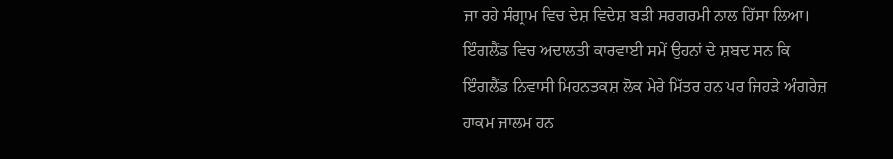ਜਾ ਰਹੇ ਸੰਗ੍ਰਾਮ ਵਿਚ ਦੇਸ਼ ਵਿਦੇਸ਼ ਬੜੀ ਸਰਗਰਮੀ ਨਾਲ ਹਿੱਸਾ ਲਿਆ। ਇੰਗਲੈਂਡ ਵਿਚ ਅਦਾਲਤੀ ਕਾਰਵਾਈ ਸਮੇਂ ਉਹਨਾਂ ਦੇ ਸ਼ਬਦ ਸਨ ਕਿ ਇੰਗਲੈਂਡ ਨਿਵਾਸੀ ਮਿਹਨਤਕਸ਼ ਲੋਕ ਮੇਰੇ ਮਿੱਤਰ ਹਨ ਪਰ ਜਿਹੜੇ ਅੰਗਰੇਜ਼ ਹਾਕਮ ਜਾਲਮ ਹਨ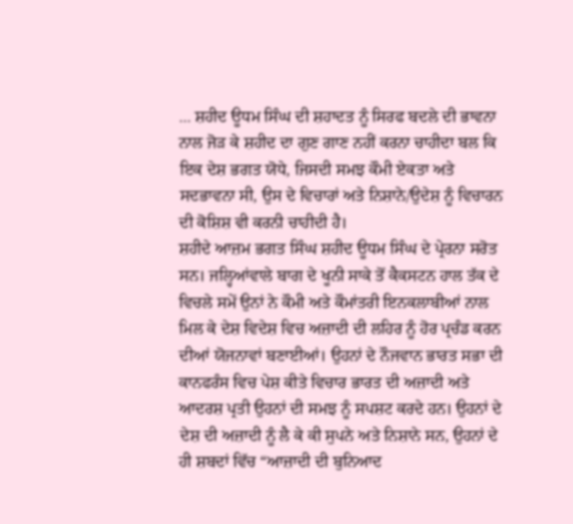... ਸ਼ਹੀਦ ਊਧਮ ਸਿੰਘ ਦੀ ਸ਼ਹਾਦਤ ਨੂੰ ਸਿਰਫ ਬਦਲੇ ਦੀ ਭਾਵਨਾ ਨਾਲ ਜੋੜ ਕੇ ਸ਼ਹੀਦ ਦਾ ਗੁਣ ਗਾਣ ਨਹੀਂ ਕਰਨਾ ਚਾਹੀਦਾ ਬਲ ਕਿ ਇਕ ਦੇਸ਼ ਭਗਤ ਯੋਧੇ, ਜਿਸਦੀ ਸਮਝ ਕੌਮੀ ਏਕਤਾ ਅਤੇ ਸਦਭਾਵਨਾ ਸੀ, ਉਸ ਦੇ ਵਿਚਾਰਾਂ ਅਤੇ ਨਿਸ਼ਾਨੇ/ਉਦੇਸ਼ ਨੂੰ ਵਿਚਾਰਨ ਦੀ ਕੋਸ਼ਿਸ਼ ਵੀ ਕਰਨੀ ਚਾਹੀਦੀ ਹੈ।
ਸ਼ਹੀਦੇ ਆਜ਼ਮ ਭਗਤ ਸਿੰਘ ਸ਼ਹੀਦ ਊਧਮ ਸਿੰਘ ਦੇ ਪ੍ਰੇਰਨਾ ਸਰੋਤ ਸਨ। ਜਲ੍ਹਿਆਂਵਾਲੇ ਬਾਗ ਦੇ ਖੂਨੀ ਸਾਕੇ ਤੋਂ ਕੈਕਸਟਨ ਹਾਲ ਤੱਕ ਦੇ ਵਿਚਲੇ ਸਮੇਂ ਉਨਾਂ ਨੇ ਕੌਮੀ ਅਤੇ ਕੌਮਾਂਤਰੀ ਇਨਕਲਾਬੀਆਂ ਨਾਲ ਮਿਲ ਕੇ ਦੇਸ਼ ਵਿਦੇਸ਼ ਵਿਚ ਅਜ਼ਾਦੀ ਦੀ ਲਹਿਰ ਨੂੰ ਹੋਰ ਪ੍ਰਚੰਡ ਕਰਨ ਦੀਆਂ ਯੋਜਨਾਵਾਂ ਬਣਾਈਆਂ। ਉਹਨਾਂ ਦੇ ਨੌਜਵਾਨ ਭਾਰਤ ਸਭਾ ਦੀ ਕਾਨਫਰੰਸ ਵਿਚ ਪੇਸ਼ ਕੀਤੇ ਵਿਚਾਰ ਭਾਰਤ ਦੀ ਅਜ਼ਾਦੀ ਅਤੇ ਆਦਰਸ਼ ਪ੍ਰਤੀ ਉਹਨਾਂ ਦੀ ਸਮਝ ਨੂੰ ਸਪਸ਼ਟ ਕਰਦੇ ਹਨ। ਉਹਨਾਂ ਦੇ ਦੇਸ਼ ਦੀ ਅਜ਼ਾਦੀ ਨੂੰ ਲੈ ਕੇ ਕੀ ਸੁਪਨੇ ਅਤੇ ਨਿਸ਼ਾਨੇ ਸਨ, ਉਹਨਾਂ ਦੇ ਹੀ ਸ਼ਬਦਾਂ ਵਿੱਚ “ਆਜ਼ਾਦੀ ਦੀ ਬੁਨਿਆਦ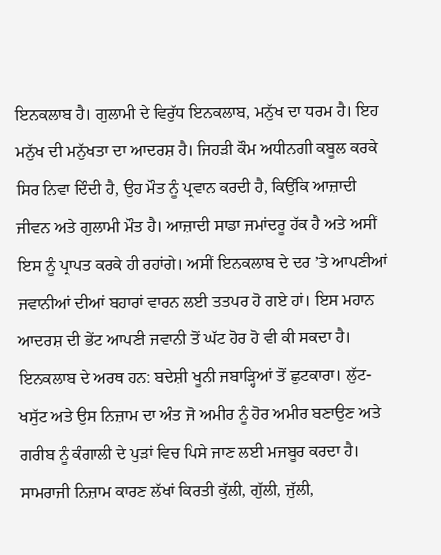ਇਨਕਲਾਬ ਹੈ। ਗੁਲਾਮੀ ਦੇ ਵਿਰੁੱਧ ਇਨਕਲਾਬ, ਮਨੁੱਖ ਦਾ ਧਰਮ ਹੈ। ਇਹ ਮਨੁੱਖ ਦੀ ਮਨੁੱਖਤਾ ਦਾ ਆਦਰਸ਼ ਹੈ। ਜਿਹੜੀ ਕੌਮ ਅਧੀਨਗੀ ਕਬੂਲ ਕਰਕੇ ਸਿਰ ਨਿਵਾ ਦਿੰਦੀ ਹੈ, ਉਹ ਮੌਤ ਨੂੰ ਪ੍ਰਵਾਨ ਕਰਦੀ ਹੈ, ਕਿਉਂਕਿ ਆਜ਼ਾਦੀ ਜੀਵਨ ਅਤੇ ਗੁਲਾਮੀ ਮੌਤ ਹੈ। ਆਜ਼ਾਦੀ ਸਾਡਾ ਜਮਾਂਦਰੂ ਹੱਕ ਹੈ ਅਤੇ ਅਸੀਂ ਇਸ ਨੂੰ ਪ੍ਰਾਪਤ ਕਰਕੇ ਹੀ ਰਹਾਂਗੇ। ਅਸੀਂ ਇਨਕਲਾਬ ਦੇ ਦਰ ’ਤੇ ਆਪਣੀਆਂ ਜਵਾਨੀਆਂ ਦੀਆਂ ਬਹਾਰਾਂ ਵਾਰਨ ਲਈ ਤਤਪਰ ਹੋ ਗਏ ਹਾਂ। ਇਸ ਮਹਾਨ ਆਦਰਸ਼ ਦੀ ਭੇਂਟ ਆਪਣੀ ਜਵਾਨੀ ਤੋਂ ਘੱਟ ਹੋਰ ਹੋ ਵੀ ਕੀ ਸਕਦਾ ਹੈ। ਇਨਕਲਾਬ ਦੇ ਅਰਥ ਹਨ: ਬਦੇਸ਼ੀ ਖੂਨੀ ਜਬਾੜ੍ਹਿਆਂ ਤੋਂ ਛੁਟਕਾਰਾ। ਲੁੱਟ-ਖਸੁੱਟ ਅਤੇ ਉਸ ਨਿਜ਼ਾਮ ਦਾ ਅੰਤ ਜੋ ਅਮੀਰ ਨੂੰ ਹੋਰ ਅਮੀਰ ਬਣਾਉਣ ਅਤੇ ਗਰੀਬ ਨੂੰ ਕੰਗਾਲੀ ਦੇ ਪੁੜਾਂ ਵਿਚ ਪਿਸੇ ਜਾਣ ਲਈ ਮਜਬੂਰ ਕਰਦਾ ਹੈ। ਸਾਮਰਾਜੀ ਨਿਜ਼ਾਮ ਕਾਰਣ ਲੱਖਾਂ ਕਿਰਤੀ ਕੁੱਲੀ, ਗੁੱਲੀ, ਜੁੱਲੀ,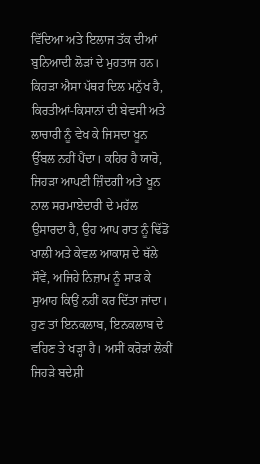ਵਿੱਦਿਆ ਅਤੇ ਇਲਾਜ ਤੱਕ ਦੀਆਂ ਬੁਨਿਆਦੀ ਲੋੜਾਂ ਦੇ ਮੁਹਤਾਜ ਹਨ। ਕਿਹੜਾ ਐਸਾ ਪੱਥਰ ਦਿਲ ਮਨੁੱਖ ਹੈ, ਕਿਰਤੀਆਂ-ਕਿਸਾਨਾਂ ਦੀ ਬੇਵਸੀ ਅਤੇ ਲਾਚਾਰੀ ਨੂੰ ਵੇਖ ਕੇ ਜਿਸਦਾ ਖੂਨ ਉੱਬਲ ਨਹੀਂ ਪੈਂਦਾ। ਕਹਿਰ ਹੈ ਯਾਰੋ, ਜਿਹੜਾ ਆਪਣੀ ਜ਼ਿੰਦਗੀ ਅਤੇ ਖੂਨ ਨਾਲ ਸਰਮਾਏਦਾਰੀ ਦੇ ਮਹੱਲ ਉਸਾਰਦਾ ਹੈ, ਉਹ ਆਪ ਰਾਤ ਨੂੰ ਢਿੱਡੋਂ ਖਾਲੀ ਅਤੇ ਕੇਵਲ ਆਕਾਸ਼ ਦੇ ਥੱਲੇ ਸੌਵੇਂ, ਅਜਿਹੇ ਨਿਜ਼ਾਮ ਨੂੰ ਸਾੜ ਕੇ ਸੁਆਹ ਕਿਉਂ ਨਹੀਂ ਕਰ ਦਿੱਤਾ ਜਾਂਦਾ। ਹੁਣ ਤਾਂ ਇਨਕਲਾਬ, ਇਨਕਲਾਬ ਦੇ ਵਹਿਣ ਤੇ ਖੜ੍ਹਾ ਹੈ। ਅਸੀਂ ਕਰੋੜਾਂ ਲੋਕੀਂ ਜਿਹੜੇ ਬਦੇਸ਼ੀ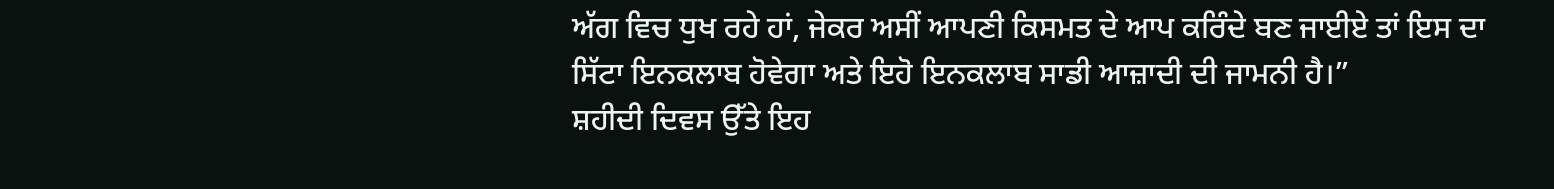ਅੱਗ ਵਿਚ ਧੁਖ ਰਹੇ ਹਾਂ, ਜੇਕਰ ਅਸੀਂ ਆਪਣੀ ਕਿਸਮਤ ਦੇ ਆਪ ਕਰਿੰਦੇ ਬਣ ਜਾਈਏ ਤਾਂ ਇਸ ਦਾ ਸਿੱਟਾ ਇਨਕਲਾਬ ਹੋਵੇਗਾ ਅਤੇ ਇਹੋ ਇਨਕਲਾਬ ਸਾਡੀ ਆਜ਼ਾਦੀ ਦੀ ਜਾਮਨੀ ਹੈ।”
ਸ਼ਹੀਦੀ ਦਿਵਸ ਉੱਤੇ ਇਹ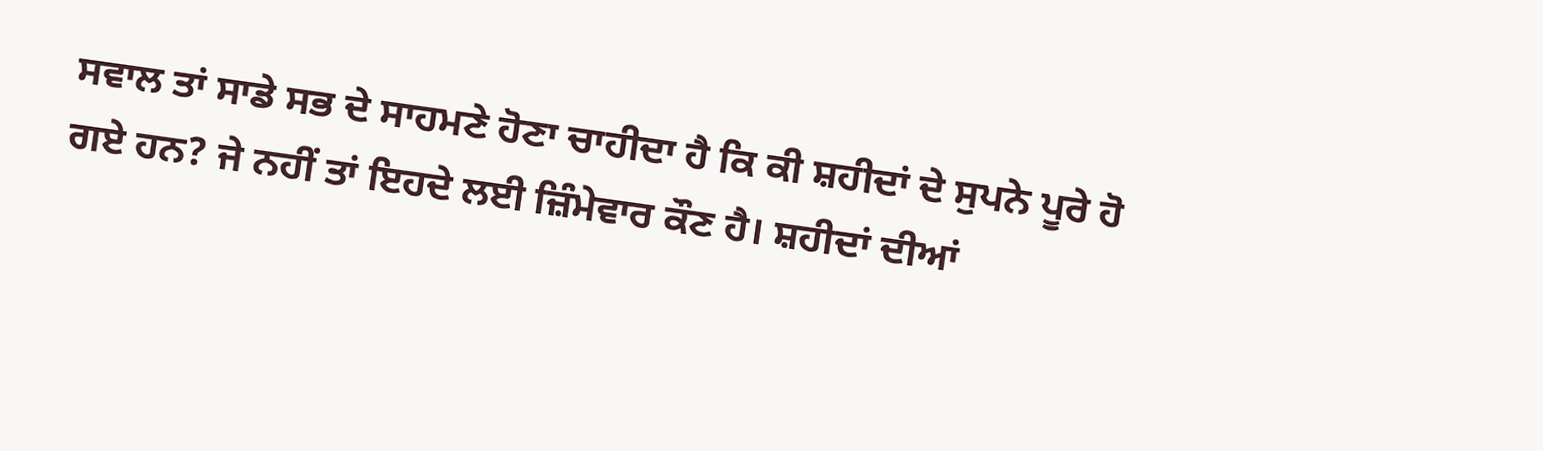ਸਵਾਲ ਤਾਂ ਸਾਡੇ ਸਭ ਦੇ ਸਾਹਮਣੇ ਹੋਣਾ ਚਾਹੀਦਾ ਹੈ ਕਿ ਕੀ ਸ਼ਹੀਦਾਂ ਦੇ ਸੁਪਨੇ ਪੂਰੇ ਹੋ ਗਏ ਹਨ? ਜੇ ਨਹੀਂ ਤਾਂ ਇਹਦੇ ਲਈ ਜ਼ਿੰਮੇਵਾਰ ਕੌਣ ਹੈ। ਸ਼ਹੀਦਾਂ ਦੀਆਂ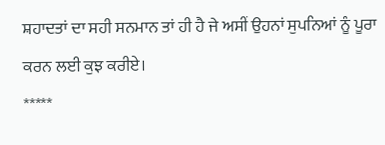ਸ਼ਹਾਦਤਾਂ ਦਾ ਸਹੀ ਸਨਮਾਨ ਤਾਂ ਹੀ ਹੈ ਜੇ ਅਸੀਂ ਉਹਨਾਂ ਸੁਪਨਿਆਂ ਨੂੰ ਪੂਰਾ ਕਰਨ ਲਈ ਕੁਝ ਕਰੀਏ।
*****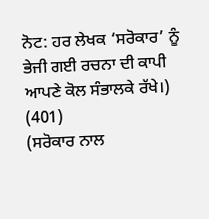ਨੋਟ: ਹਰ ਲੇਖਕ ‘ਸਰੋਕਾਰ’ ਨੂੰ ਭੇਜੀ ਗਈ ਰਚਨਾ ਦੀ ਕਾਪੀ ਆਪਣੇ ਕੋਲ ਸੰਭਾਲਕੇ ਰੱਖੇ।)
(401)
(ਸਰੋਕਾਰ ਨਾਲ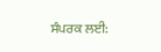ਸੰਪਰਕ ਲਈ: